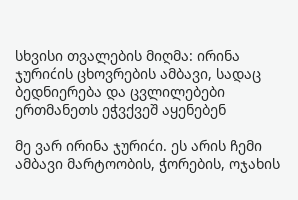სხვისი თვალების მიღმა: ირინა ჯურიćის ცხოვრების ამბავი, სადაც ბედნიერება და ცვლილებები ერთმანეთს ეჭვქვეშ აყენებენ

მე ვარ ირინა ჯურიćი. ეს არის ჩემი ამბავი მარტოობის, ჭორების, ოჯახის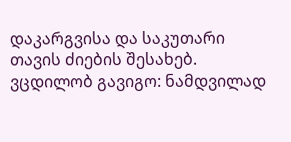დაკარგვისა და საკუთარი თავის ძიების შესახებ. ვცდილობ გავიგო: ნამდვილად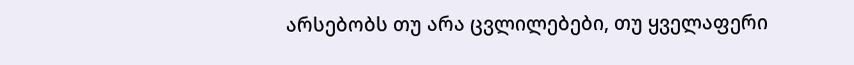არსებობს თუ არა ცვლილებები, თუ ყველაფერი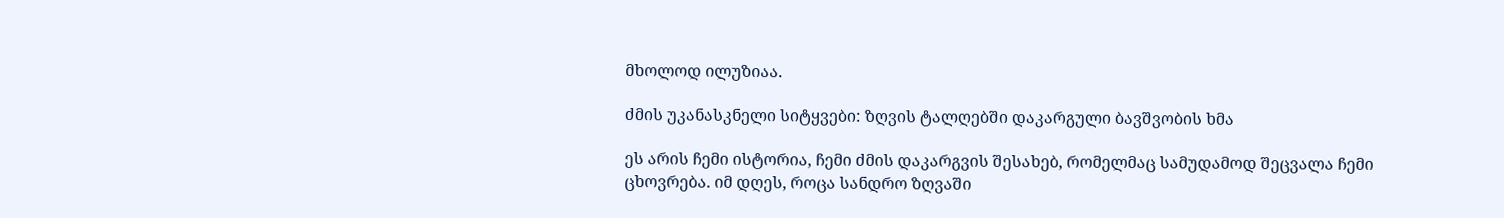მხოლოდ ილუზიაა.

ძმის უკანასკნელი სიტყვები: ზღვის ტალღებში დაკარგული ბავშვობის ხმა

ეს არის ჩემი ისტორია, ჩემი ძმის დაკარგვის შესახებ, რომელმაც სამუდამოდ შეცვალა ჩემი ცხოვრება. იმ დღეს, როცა სანდრო ზღვაში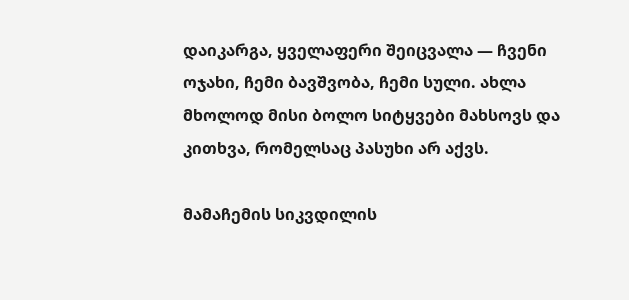დაიკარგა, ყველაფერი შეიცვალა — ჩვენი ოჯახი, ჩემი ბავშვობა, ჩემი სული. ახლა მხოლოდ მისი ბოლო სიტყვები მახსოვს და კითხვა, რომელსაც პასუხი არ აქვს.

მამაჩემის სიკვდილის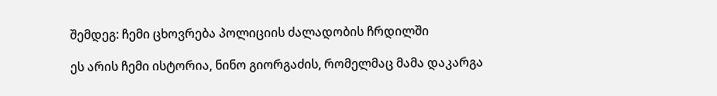შემდეგ: ჩემი ცხოვრება პოლიციის ძალადობის ჩრდილში

ეს არის ჩემი ისტორია, ნინო გიორგაძის, რომელმაც მამა დაკარგა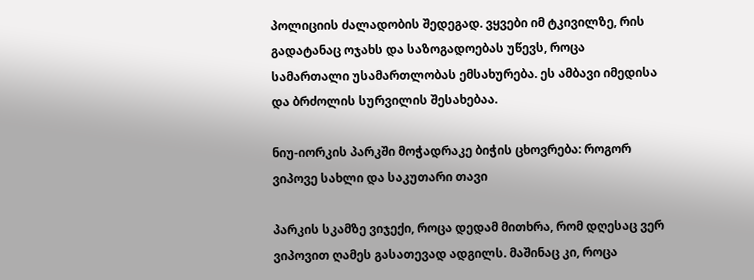პოლიციის ძალადობის შედეგად. ვყვები იმ ტკივილზე, რის გადატანაც ოჯახს და საზოგადოებას უწევს, როცა სამართალი უსამართლობას ემსახურება. ეს ამბავი იმედისა და ბრძოლის სურვილის შესახებაა.

ნიუ-იორკის პარკში მოჭადრაკე ბიჭის ცხოვრება: როგორ ვიპოვე სახლი და საკუთარი თავი

პარკის სკამზე ვიჯექი, როცა დედამ მითხრა, რომ დღესაც ვერ ვიპოვით ღამეს გასათევად ადგილს. მაშინაც კი, როცა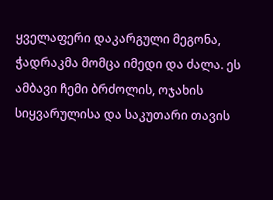ყველაფერი დაკარგული მეგონა, ჭადრაკმა მომცა იმედი და ძალა. ეს ამბავი ჩემი ბრძოლის, ოჯახის სიყვარულისა და საკუთარი თავის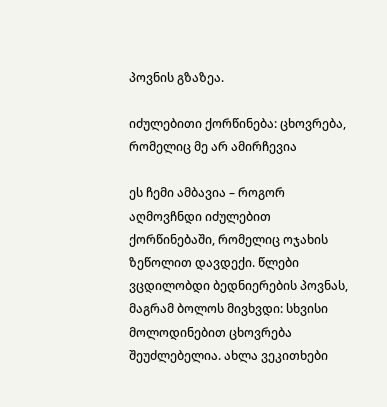პოვნის გზაზეა.

იძულებითი ქორწინება: ცხოვრება, რომელიც მე არ ამირჩევია

ეს ჩემი ამბავია – როგორ აღმოვჩნდი იძულებით ქორწინებაში, რომელიც ოჯახის ზეწოლით დავდექი. წლები ვცდილობდი ბედნიერების პოვნას, მაგრამ ბოლოს მივხვდი: სხვისი მოლოდინებით ცხოვრება შეუძლებელია. ახლა ვეკითხები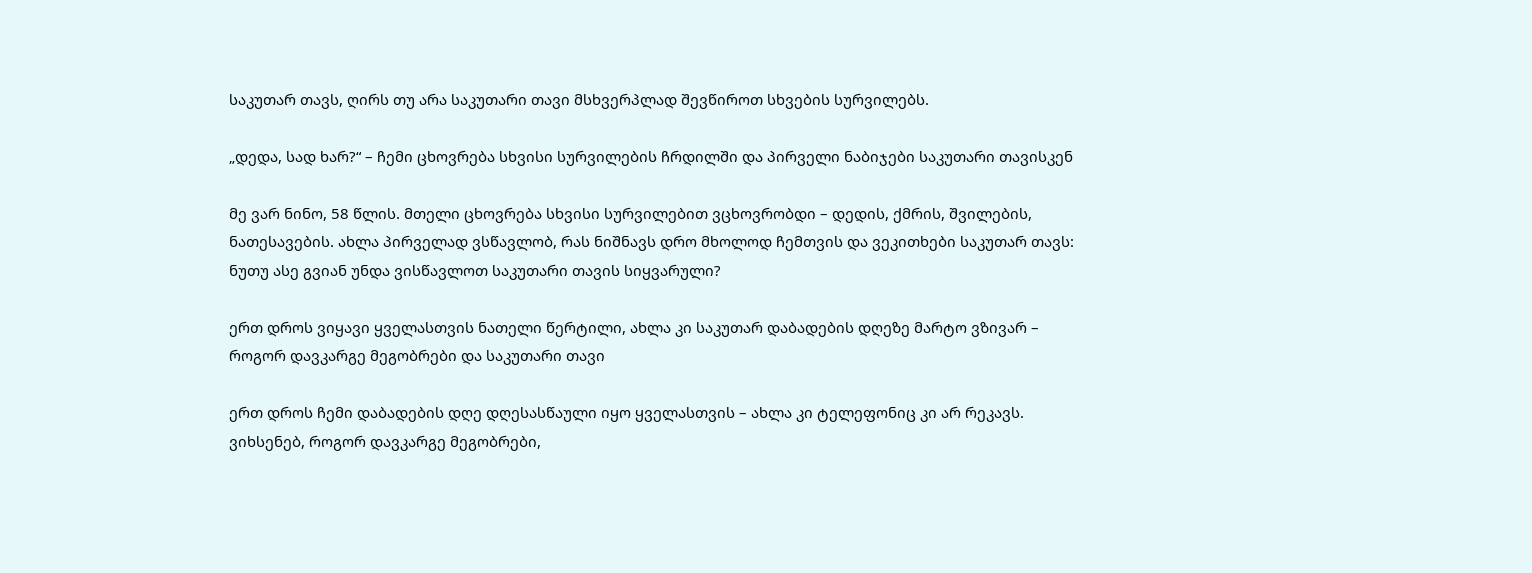საკუთარ თავს, ღირს თუ არა საკუთარი თავი მსხვერპლად შევწიროთ სხვების სურვილებს.

„დედა, სად ხარ?“ – ჩემი ცხოვრება სხვისი სურვილების ჩრდილში და პირველი ნაბიჯები საკუთარი თავისკენ

მე ვარ ნინო, 58 წლის. მთელი ცხოვრება სხვისი სურვილებით ვცხოვრობდი – დედის, ქმრის, შვილების, ნათესავების. ახლა პირველად ვსწავლობ, რას ნიშნავს დრო მხოლოდ ჩემთვის და ვეკითხები საკუთარ თავს: ნუთუ ასე გვიან უნდა ვისწავლოთ საკუთარი თავის სიყვარული?

ერთ დროს ვიყავი ყველასთვის ნათელი წერტილი, ახლა კი საკუთარ დაბადების დღეზე მარტო ვზივარ – როგორ დავკარგე მეგობრები და საკუთარი თავი

ერთ დროს ჩემი დაბადების დღე დღესასწაული იყო ყველასთვის – ახლა კი ტელეფონიც კი არ რეკავს. ვიხსენებ, როგორ დავკარგე მეგობრები,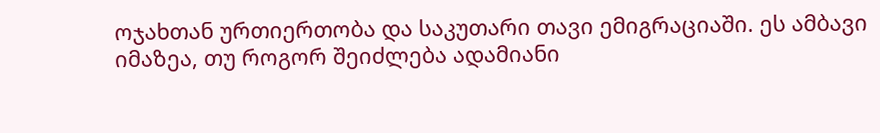ოჯახთან ურთიერთობა და საკუთარი თავი ემიგრაციაში. ეს ამბავი იმაზეა, თუ როგორ შეიძლება ადამიანი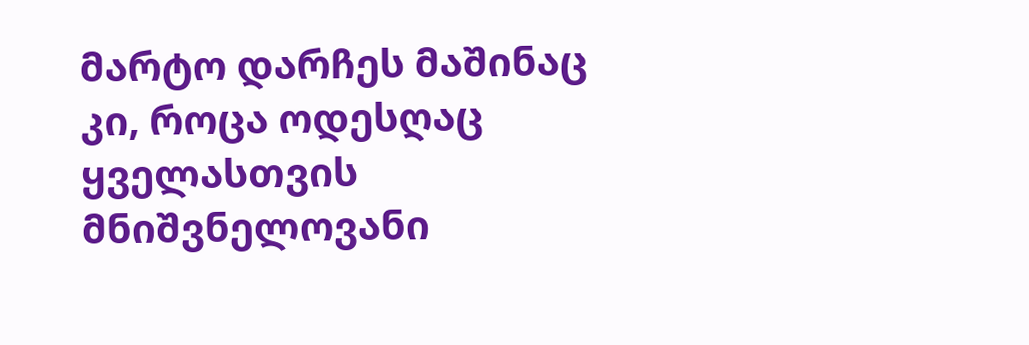მარტო დარჩეს მაშინაც კი, როცა ოდესღაც ყველასთვის მნიშვნელოვანი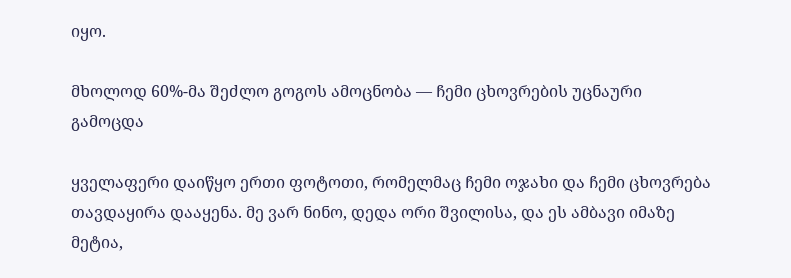იყო.

მხოლოდ 60%-მა შეძლო გოგოს ამოცნობა — ჩემი ცხოვრების უცნაური გამოცდა

ყველაფერი დაიწყო ერთი ფოტოთი, რომელმაც ჩემი ოჯახი და ჩემი ცხოვრება თავდაყირა დააყენა. მე ვარ ნინო, დედა ორი შვილისა, და ეს ამბავი იმაზე მეტია,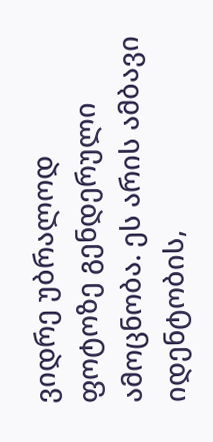ვიდრე უბრალოდ ფოტოზე გენდერული ამოცნობა. ეს არის ამბავი იდენტობის,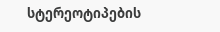სტერეოტიპების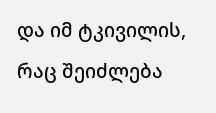და იმ ტკივილის, რაც შეიძლება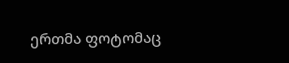ერთმა ფოტომაც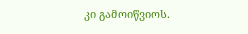კი გამოიწვიოს.